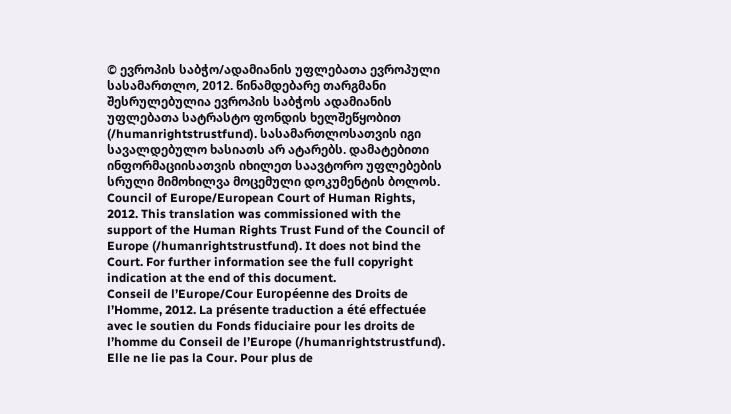© ევროპის საბჭო/ადამიანის უფლებათა ევროპული სასამართლო, 2012. წინამდებარე თარგმანი შესრულებულია ევროპის საბჭოს ადამიანის უფლებათა სატრასტო ფონდის ხელშეწყობით (/humanrightstrustfund). სასამართლოსათვის იგი სავალდებულო ხასიათს არ ატარებს. დამატებითი ინფორმაციისათვის იხილეთ საავტორო უფლებების სრული მიმოხილვა მოცემული დოკუმენტის ბოლოს.
Council of Europe/European Court of Human Rights, 2012. This translation was commissioned with the support of the Human Rights Trust Fund of the Council of Europe (/humanrightstrustfund). It does not bind the Court. For further information see the full copyright indication at the end of this document.
Conseil de l’Europe/Cour Européenne des Droits de l’Homme, 2012. La présente traduction a été effectuée avec le soutien du Fonds fiduciaire pour les droits de l’homme du Conseil de l’Europe (/humanrightstrustfund). Elle ne lie pas la Cour. Pour plus de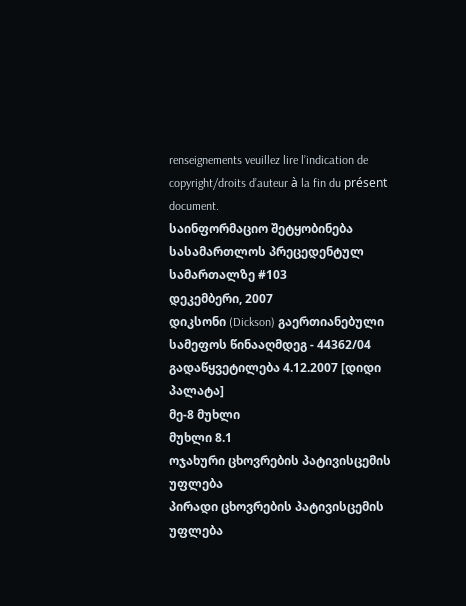renseignements veuillez lire l’indication de copyright/droits d’auteur à la fin du présent document.
საინფორმაციო შეტყობინება სასამართლოს პრეცედენტულ სამართალზე #103
დეკემბერი, 2007
დიკსონი (Dickson) გაერთიანებული სამეფოს წინააღმდეგ - 44362/04
გადაწყვეტილება 4.12.2007 [დიდი პალატა]
მე-8 მუხლი
მუხლი 8.1
ოჯახური ცხოვრების პატივისცემის უფლება
პირადი ცხოვრების პატივისცემის უფლება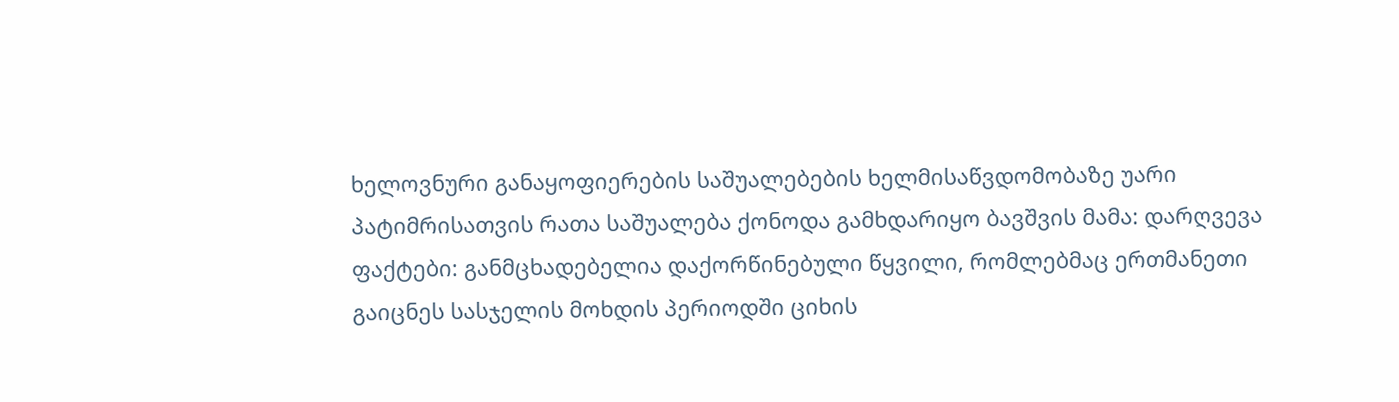ხელოვნური განაყოფიერების საშუალებების ხელმისაწვდომობაზე უარი პატიმრისათვის რათა საშუალება ქონოდა გამხდარიყო ბავშვის მამა: დარღვევა
ფაქტები: განმცხადებელია დაქორწინებული წყვილი, რომლებმაც ერთმანეთი გაიცნეს სასჯელის მოხდის პერიოდში ციხის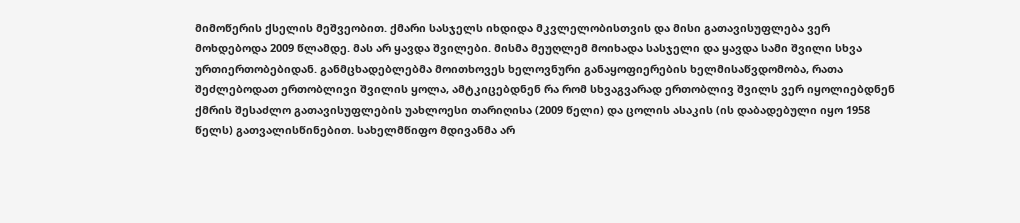მიმოწერის ქსელის მეშვეობით. ქმარი სასჯელს იხდიდა მკვლელობისთვის და მისი გათავისუფლება ვერ მოხდებოდა 2009 წლამდე. მას არ ყავდა შვილები. მისმა მეუღლემ მოიხადა სასჯელი და ყავდა სამი შვილი სხვა ურთიერთობებიდან. განმცხადებლებმა მოითხოვეს ხელოვნური განაყოფიერების ხელმისაწვდომობა, რათა შეძლებოდათ ერთობლივი შვილის ყოლა, ამტკიცებდნენ რა რომ სხვაგვარად ერთობლივ შვილს ვერ იყოლიებდნენ ქმრის შესაძლო გათავისუფლების უახლოესი თარიღისა (2009 წელი) და ცოლის ასაკის (ის დაბადებული იყო 1958 წელს) გათვალისწინებით. სახელმწიფო მდივანმა არ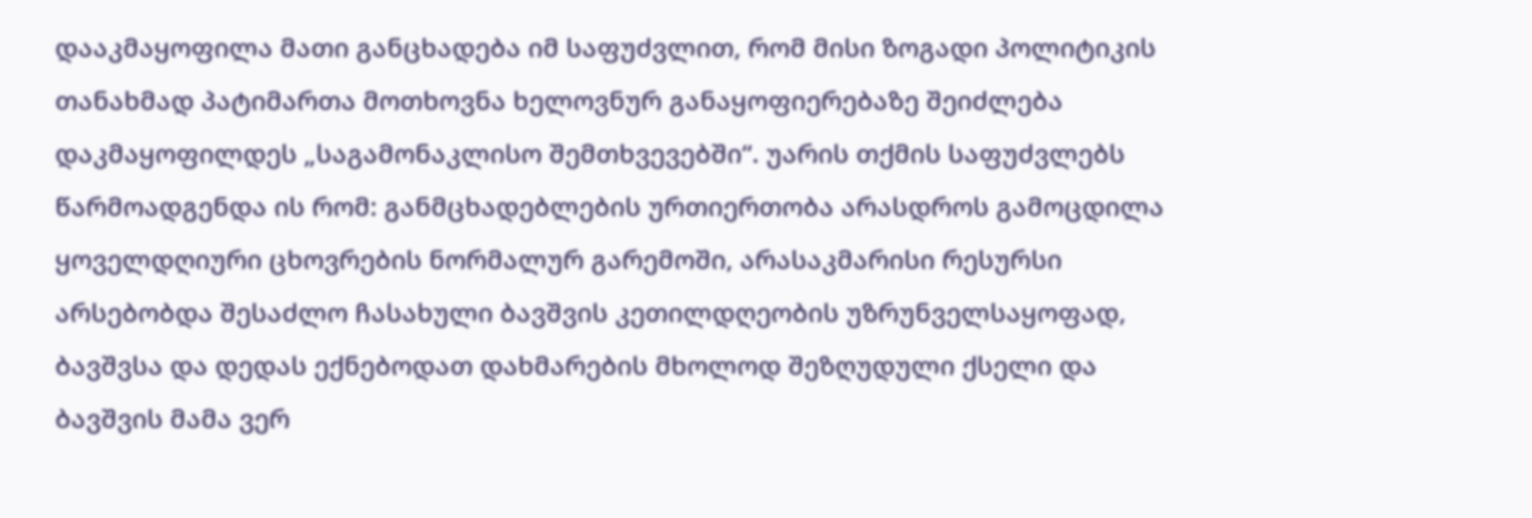დააკმაყოფილა მათი განცხადება იმ საფუძვლით, რომ მისი ზოგადი პოლიტიკის თანახმად პატიმართა მოთხოვნა ხელოვნურ განაყოფიერებაზე შეიძლება დაკმაყოფილდეს „საგამონაკლისო შემთხვევებში“. უარის თქმის საფუძვლებს წარმოადგენდა ის რომ: განმცხადებლების ურთიერთობა არასდროს გამოცდილა ყოველდღიური ცხოვრების ნორმალურ გარემოში, არასაკმარისი რესურსი არსებობდა შესაძლო ჩასახული ბავშვის კეთილდღეობის უზრუნველსაყოფად, ბავშვსა და დედას ექნებოდათ დახმარების მხოლოდ შეზღუდული ქსელი და ბავშვის მამა ვერ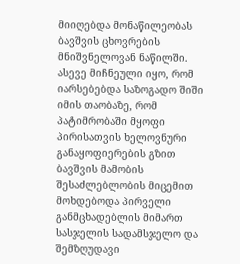მიიღებდა მონაწილეობას ბავშვის ცხოვრების მნიშვნელოვან ნაწილში. ასევე მიჩნეული იყო, რომ იარსებებდა საზოგადო შიში იმის თაობაზე, რომ პატიმრობაში მყოფი პირისათვის ხელოვნური განაყოფიერების გზით ბავშვის მამობის შესაძლებლობის მიცემით მოხდებოდა პირველი განმცხადებლის მიმართ სასჯელის სადამსჯელო და შემზღუდავი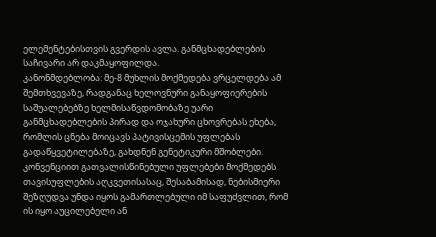ელემენტებისთვის გვერდის ავლა. განმცხადებლების საჩივარი არ დაკმაყოფილდა.
კანონმდებლობა: მე-8 მუხლის მოქმედება ვრცელდება ამ შემთხვევაზე, რადგანაც ხელოვნური განაყოფიერების საშუალებებზე ხელმისაწვდომობაზე უარი განმცხადებლების პირად და ოჯახური ცხოვრებას ეხება, რომლის ცნება მოიცავს პატივისცემის უფლებას გადაწყვეტილებაზე, გახდნენ გენეტიკური მშობლები. კონვენციით გათვალისწინებული უფლებები მოქმედებს თავისუფლების აღკვეთისასაც, შესაბამისად, ნებისმიერი შეზღუდვა უნდა იყოს გამართლებული იმ საფუძვლით, რომ ის იყო აუცილებელი ან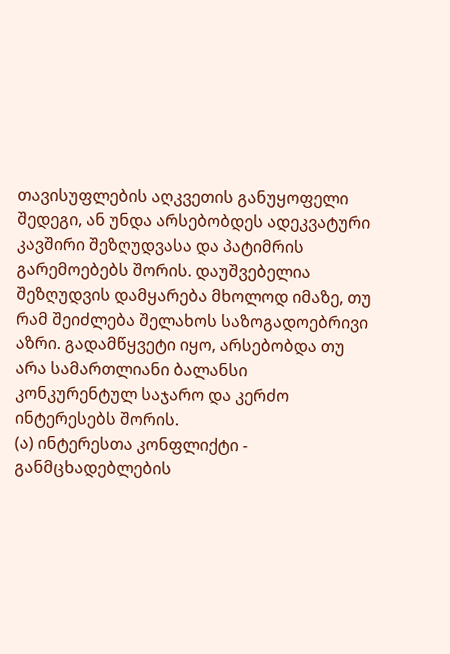თავისუფლების აღკვეთის განუყოფელი შედეგი, ან უნდა არსებობდეს ადეკვატური კავშირი შეზღუდვასა და პატიმრის გარემოებებს შორის. დაუშვებელია შეზღუდვის დამყარება მხოლოდ იმაზე, თუ რამ შეიძლება შელახოს საზოგადოებრივი აზრი. გადამწყვეტი იყო, არსებობდა თუ არა სამართლიანი ბალანსი კონკურენტულ საჯარო და კერძო ინტერესებს შორის.
(ა) ინტერესთა კონფლიქტი - განმცხადებლების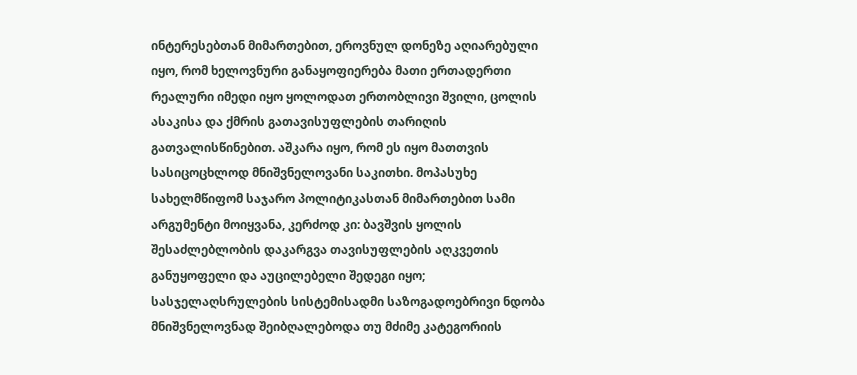ინტერესებთან მიმართებით, ეროვნულ დონეზე აღიარებული იყო, რომ ხელოვნური განაყოფიერება მათი ერთადერთი რეალური იმედი იყო ყოლოდათ ერთობლივი შვილი, ცოლის ასაკისა და ქმრის გათავისუფლების თარიღის გათვალისწინებით. აშკარა იყო, რომ ეს იყო მათთვის სასიცოცხლოდ მნიშვნელოვანი საკითხი. მოპასუხე სახელმწიფომ საჯარო პოლიტიკასთან მიმართებით სამი არგუმენტი მოიყვანა, კერძოდ კი: ბავშვის ყოლის შესაძლებლობის დაკარგვა თავისუფლების აღკვეთის განუყოფელი და აუცილებელი შედეგი იყო; სასჯელაღსრულების სისტემისადმი საზოგადოებრივი ნდობა მნიშვნელოვნად შეიბღალებოდა თუ მძიმე კატეგორიის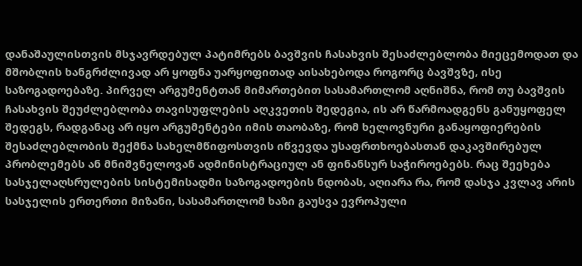დანაშაულისთვის მსჯავრდებულ პატიმრებს ბავშვის ჩასახვის შესაძლებლობა მიეცემოდათ და მშობლის ხანგრძლივად არ ყოფნა უარყოფითად აისახებოდა როგორც ბავშვზე, ისე საზოგადოებაზე. პირველ არგუმენტთან მიმართებით სასამართლომ აღნიშნა, რომ თუ ბავშვის ჩასახვის შეუძლებლობა თავისუფლების აღკვეთის შედეგია, ის არ წარმოადგენს განუყოფელ შედეგს, რადგანაც არ იყო არგუმენტები იმის თაობაზე, რომ ხელოვნური განაყოფიერების შესაძლებლობის შექმნა სახელმწიფოსთვის იწვევდა უსაფრთხოებასთან დაკავშირებულ პრობლემებს ან მნიშვნელოვან ადმინისტრაციულ ან ფინანსურ საჭიროებებს. რაც შეეხება სასჯელაღსრულების სისტემისადმი საზოგადოების ნდობას, აღიარა რა, რომ დასჯა კვლავ არის სასჯელის ერთერთი მიზანი, სასამართლომ ხაზი გაუსვა ევროპული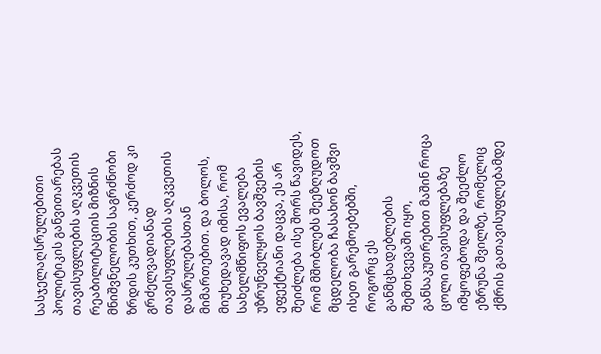სასჯელაღსრულებითი პოლიტიკის განვითარებას თავისუფლების აღკვეთის რეაბილიტაციის მიზნის მნიშვნელობის საგრძნობი ზრდის კუთხით, კერძოდ კი გრძელვადიანად თავისუფლების აღკვეთის დასრულებასთან მიმართებით. და ბოლოს, მიუხედავად იმისა, რომ სახელმწიფოს ევალება უზრუნველყოს ბავშვების ეფექტიანი დაცვა, ეს არ შეიძლება ისე შორს წავიდეს, რომ მშობლებს შეეზღუდოთ მცდელობა ჩასახონ ბავშვი ისეთ გარემოებებში, როგორც ეს განმცხადებლების შემთხვევაში იყო, განსაკუთრებით მაშინ როცა ცოლი თავისუფლებაზე იმყოფებოდა და შეეძლო ეზრუნა შვილზე, რომელიც ქმრის გათავისუფლებამდე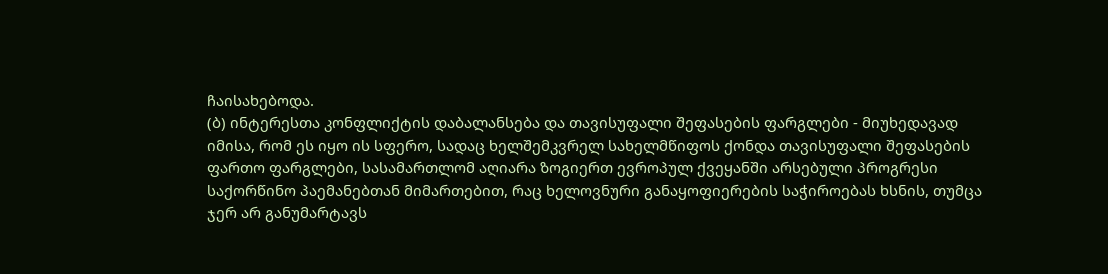ჩაისახებოდა.
(ბ) ინტერესთა კონფლიქტის დაბალანსება და თავისუფალი შეფასების ფარგლები - მიუხედავად იმისა, რომ ეს იყო ის სფერო, სადაც ხელშემკვრელ სახელმწიფოს ქონდა თავისუფალი შეფასების ფართო ფარგლები, სასამართლომ აღიარა ზოგიერთ ევროპულ ქვეყანში არსებული პროგრესი საქორწინო პაემანებთან მიმართებით, რაც ხელოვნური განაყოფიერების საჭიროებას ხსნის, თუმცა ჯერ არ განუმარტავს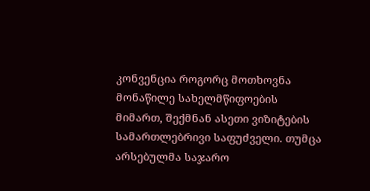კონვენცია როგორც მოთხოვნა მონაწილე სახელმწიფოების მიმართ, შექმნან ასეთი ვიზიტების სამართლებრივი საფუძველი. თუმცა არსებულმა საჯარო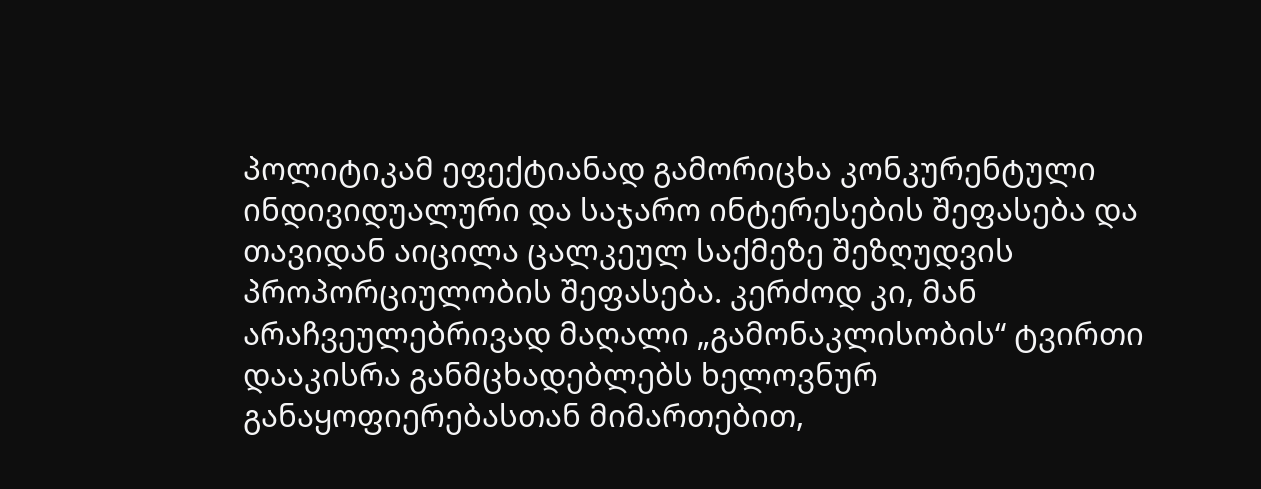პოლიტიკამ ეფექტიანად გამორიცხა კონკურენტული ინდივიდუალური და საჯარო ინტერესების შეფასება და თავიდან აიცილა ცალკეულ საქმეზე შეზღუდვის პროპორციულობის შეფასება. კერძოდ კი, მან არაჩვეულებრივად მაღალი „გამონაკლისობის“ ტვირთი დააკისრა განმცხადებლებს ხელოვნურ განაყოფიერებასთან მიმართებით,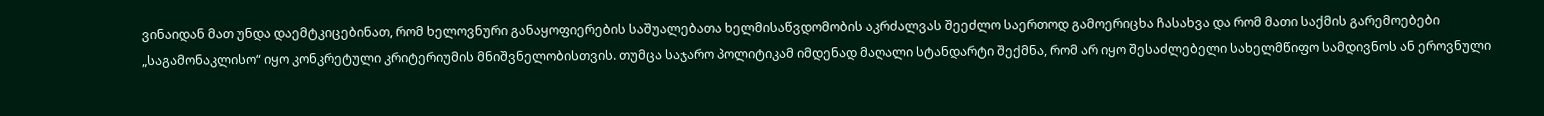ვინაიდან მათ უნდა დაემტკიცებინათ, რომ ხელოვნური განაყოფიერების საშუალებათა ხელმისაწვდომობის აკრძალვას შეეძლო საერთოდ გამოერიცხა ჩასახვა და რომ მათი საქმის გარემოებები „საგამონაკლისო“ იყო კონკრეტული კრიტერიუმის მნიშვნელობისთვის. თუმცა საჯარო პოლიტიკამ იმდენად მაღალი სტანდარტი შექმნა, რომ არ იყო შესაძლებელი სახელმწიფო სამდივნოს ან ეროვნული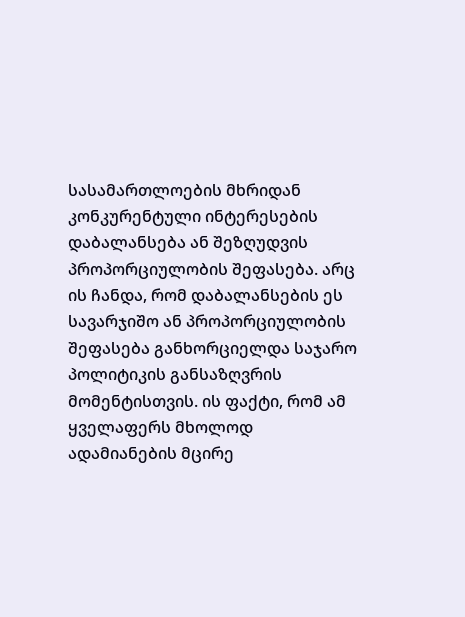სასამართლოების მხრიდან კონკურენტული ინტერესების დაბალანსება ან შეზღუდვის პროპორციულობის შეფასება. არც ის ჩანდა, რომ დაბალანსების ეს სავარჯიშო ან პროპორციულობის შეფასება განხორციელდა საჯარო პოლიტიკის განსაზღვრის მომენტისთვის. ის ფაქტი, რომ ამ ყველაფერს მხოლოდ ადამიანების მცირე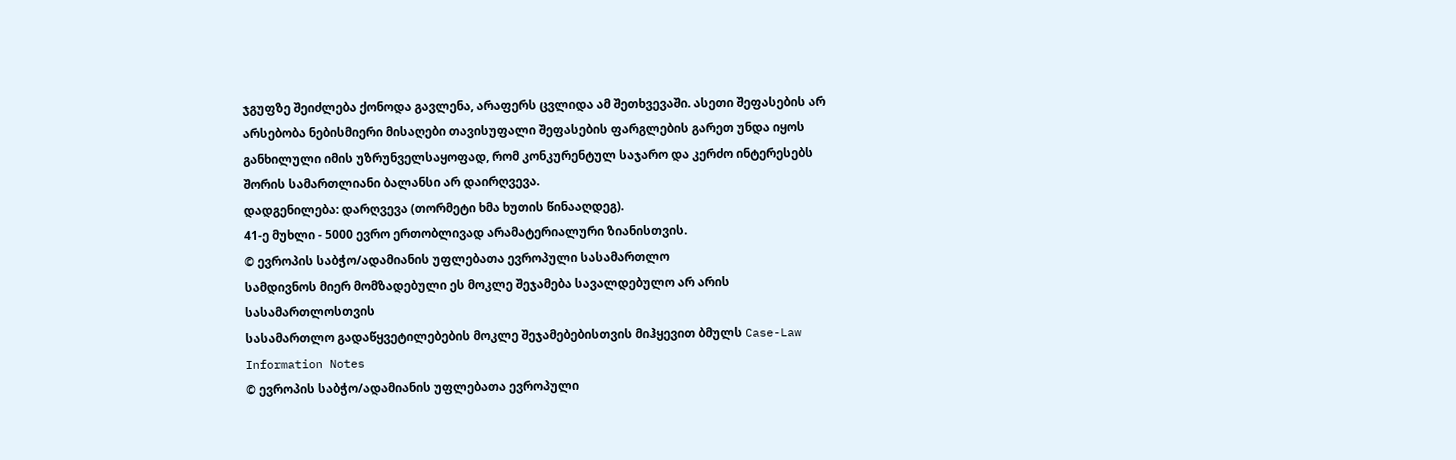ჯგუფზე შეიძლება ქონოდა გავლენა, არაფერს ცვლიდა ამ შეთხვევაში. ასეთი შეფასების არ არსებობა ნებისმიერი მისაღები თავისუფალი შეფასების ფარგლების გარეთ უნდა იყოს განხილული იმის უზრუნველსაყოფად, რომ კონკურენტულ საჯარო და კერძო ინტერესებს შორის სამართლიანი ბალანსი არ დაირღვევა.
დადგენილება: დარღვევა (თორმეტი ხმა ხუთის წინააღდეგ).
41-ე მუხლი - 5000 ევრო ერთობლივად არამატერიალური ზიანისთვის.
© ევროპის საბჭო/ადამიანის უფლებათა ევროპული სასამართლო
სამდივნოს მიერ მომზადებული ეს მოკლე შეჯამება სავალდებულო არ არის სასამართლოსთვის
სასამართლო გადაწყვეტილებების მოკლე შეჯამებებისთვის მიჰყევით ბმულს Case-Law Information Notes
© ევროპის საბჭო/ადამიანის უფლებათა ევროპული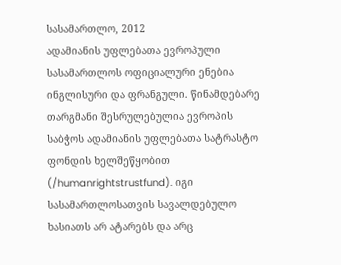სასამართლო, 2012
ადამიანის უფლებათა ევროპული სასამართლოს ოფიციალური ენებია ინგლისური და ფრანგული. წინამდებარე თარგმანი შესრულებულია ევროპის საბჭოს ადამიანის უფლებათა სატრასტო ფონდის ხელშეწყობით (/humanrightstrustfund). იგი სასამართლოსათვის სავალდებულო ხასიათს არ ატარებს და არც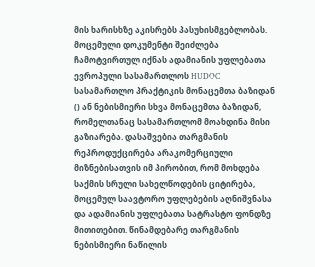მის ხარისხზე აკისრებს პასუხისმგებლობას. მოცემული დოკუმენტი შეიძლება ჩამოტვირთულ იქნას ადამიანის უფლებათა ევროპული სასამართლოს HUDOC სასამართლო პრაქტიკის მონაცემთა ბაზიდან () ან ნებისმიერი სხვა მონაცემთა ბაზიდან, რომელთანაც სასამართლომ მოახდინა მისი გაზიარება. დასაშვებია თარგმანის რეპროდუქცირება არაკომერციული მიზნებისათვის იმ პირობით, რომ მოხდება საქმის სრული სახელწოდების ციტირება, მოცემულ საავტორო უფლებების აღნიშვნასა და ადამიანის უფლებათა სატრასტო ფონდზე მითითებით. წინამდებარე თარგმანის ნებისმიერი ნაწილის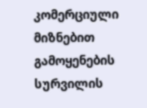კომერციული მიზნებით გამოყენების სურვილის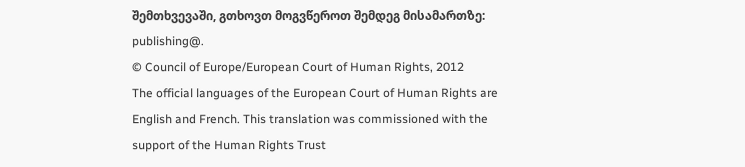შემთხვევაში, გთხოვთ მოგვწეროთ შემდეგ მისამართზე: publishing@.
© Council of Europe/European Court of Human Rights, 2012
The official languages of the European Court of Human Rights are English and French. This translation was commissioned with the support of the Human Rights Trust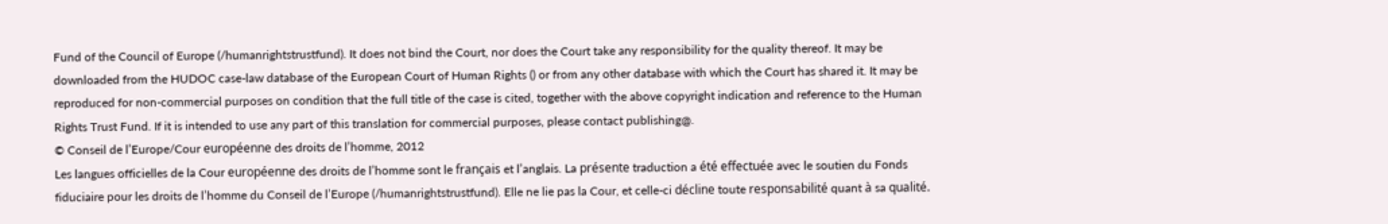Fund of the Council of Europe (/humanrightstrustfund). It does not bind the Court, nor does the Court take any responsibility for the quality thereof. It may be downloaded from the HUDOC case-law database of the European Court of Human Rights () or from any other database with which the Court has shared it. It may be reproduced for non-commercial purposes on condition that the full title of the case is cited, together with the above copyright indication and reference to the Human Rights Trust Fund. If it is intended to use any part of this translation for commercial purposes, please contact publishing@.
© Conseil de l’Europe/Cour européenne des droits de l’homme, 2012
Les langues officielles de la Cour européenne des droits de l’homme sont le français et l’anglais. La présente traduction a été effectuée avec le soutien du Fonds fiduciaire pour les droits de l’homme du Conseil de l’Europe (/humanrightstrustfund). Elle ne lie pas la Cour, et celle-ci décline toute responsabilité quant à sa qualité.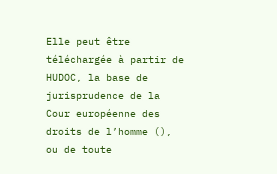Elle peut être téléchargée à partir de HUDOC, la base de jurisprudence de la Cour européenne des droits de l’homme (), ou de toute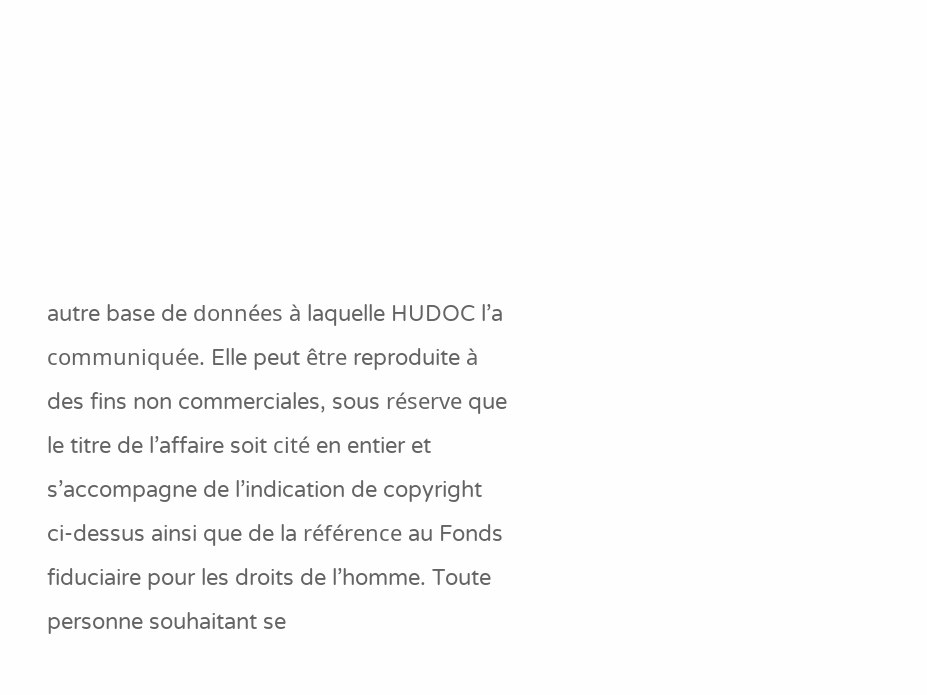autre base de données à laquelle HUDOC l’a communiquée. Elle peut être reproduite à des fins non commerciales, sous réserve que le titre de l’affaire soit cité en entier et s’accompagne de l’indication de copyright ci-dessus ainsi que de la référence au Fonds fiduciaire pour les droits de l’homme. Toute personne souhaitant se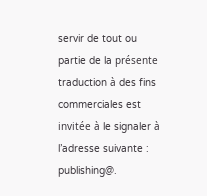servir de tout ou partie de la présente traduction à des fins commerciales est invitée à le signaler à l’adresse suivante : publishing@.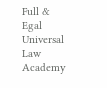Full & Egal Universal Law Academy